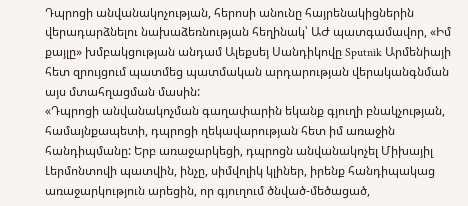Դպրոցի անվանակոչության, հերոսի անունը հայրենակիցներին վերադարձնելու նախաձեռնության հեղինակ՝ ԱԺ պատգամավոր, «Իմ քայլը» խմբակցության անդամ Ալեքսեյ Սանդիկովը Sputnik Արմենիայի հետ զրույցում պատմեց պատմական արդարության վերականգնման այս մտահղացման մասին:
«Դպրոցի անվանակոչման գաղափարին եկանք գյուղի բնակչության, համայնքապետի, դպրոցի ղեկավարության հետ իմ առաջին հանդիպմանը: Երբ առաջարկեցի, դպրոցն անվանակոչել Միխայիլ Լերմոնտովի պատվին, ինչը, սիմվոլիկ կլիներ, իրենք հանդիպակաց առաջարկություն արեցին, որ գյուղում ծնված-մեծացած,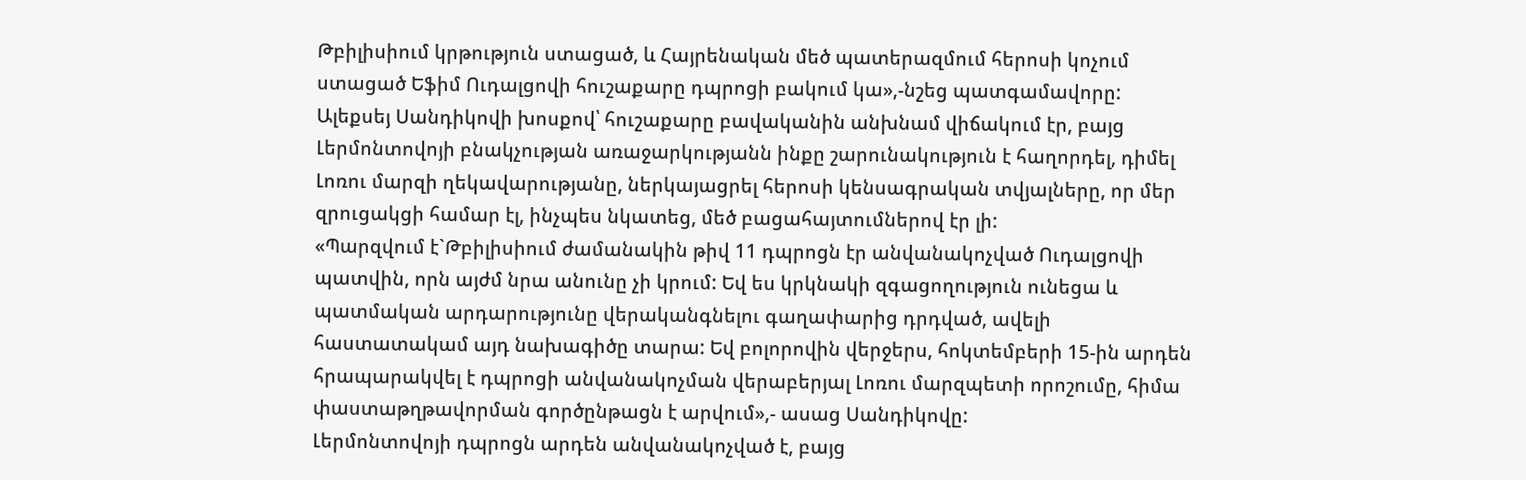Թբիլիսիում կրթություն ստացած, և Հայրենական մեծ պատերազմում հերոսի կոչում ստացած Եֆիմ Ուդալցովի հուշաքարը դպրոցի բակում կա»,-նշեց պատգամավորը:
Ալեքսեյ Սանդիկովի խոսքով՝ հուշաքարը բավականին անխնամ վիճակում էր, բայց Լերմոնտովոյի բնակչության առաջարկությանն ինքը շարունակություն է հաղորդել, դիմել Լոռու մարզի ղեկավարությանը, ներկայացրել հերոսի կենսագրական տվյալները, որ մեր զրուցակցի համար էլ, ինչպես նկատեց, մեծ բացահայտումներով էր լի:
«Պարզվում է`Թբիլիսիում ժամանակին թիվ 11 դպրոցն էր անվանակոչված Ուդալցովի պատվին, որն այժմ նրա անունը չի կրում: Եվ ես կրկնակի զգացողություն ունեցա և պատմական արդարությունը վերականգնելու գաղափարից դրդված, ավելի հաստատակամ այդ նախագիծը տարա: Եվ բոլորովին վերջերս, հոկտեմբերի 15-ին արդեն հրապարակվել է դպրոցի անվանակոչման վերաբերյալ Լոռու մարզպետի որոշումը, հիմա փաստաթղթավորման գործընթացն է արվում»,- ասաց Սանդիկովը:
Լերմոնտովոյի դպրոցն արդեն անվանակոչված է, բայց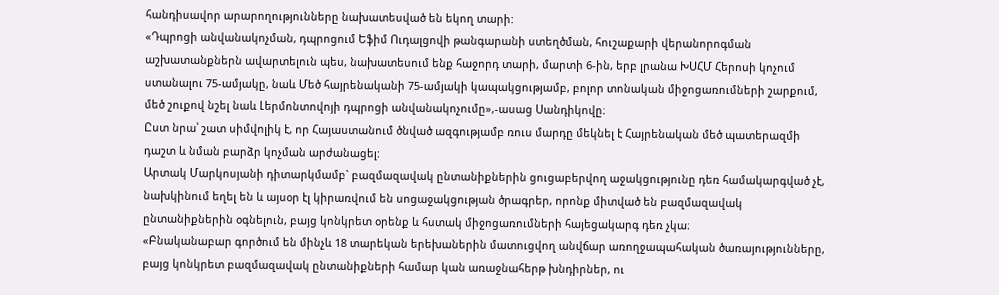հանդիսավոր արարողությունները նախատեսված են եկող տարի:
«Դպրոցի անվանակոչման, դպրոցում Եֆիմ Ուդալցովի թանգարանի ստեղծման, հուշաքարի վերանորոգման աշխատանքներն ավարտելուն պես, նախատեսում ենք հաջորդ տարի, մարտի 6-ին, երբ լրանա ԽՍՀՄ Հերոսի կոչում ստանալու 75-ամյակը, նաև Մեծ հայրենականի 75-ամյակի կապակցությամբ, բոլոր տոնական միջոցառումների շարքում, մեծ շուքով նշել նաև Լերմոնտովոյի դպրոցի անվանակոչումը»,-ասաց Սանդիկովը։
Ըստ նրա՝ շատ սիմվոլիկ է, որ Հայաստանում ծնված ազգությամբ ռուս մարդը մեկնել է Հայրենական մեծ պատերազմի դաշտ և նման բարձր կոչման արժանացել:
Արտակ Մարկոսյանի դիտարկմամբ` բազմազավակ ընտանիքներին ցուցաբերվող աջակցությունը դեռ համակարգված չէ, նախկինում եղել են և այսօր էլ կիրառվում են սոցաջակցության ծրագրեր, որոնք միտված են բազմազավակ ընտանիքներին օգնելուն, բայց կոնկրետ օրենք և հստակ միջոցառումների հայեցակարգ դեռ չկա։
«Բնականաբար գործում են մինչև 18 տարեկան երեխաներին մատուցվող անվճար առողջապահական ծառայությունները, բայց կոնկրետ բազմազավակ ընտանիքների համար կան առաջնահերթ խնդիրներ, ու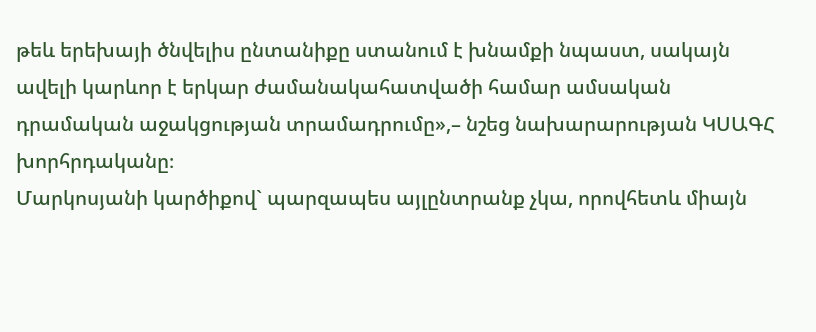թեև երեխայի ծնվելիս ընտանիքը ստանում է խնամքի նպաստ, սակայն ավելի կարևոր է երկար ժամանակահատվածի համար ամսական դրամական աջակցության տրամադրումը»,– նշեց նախարարության ԿՍԱԳՀ խորհրդականը։
Մարկոսյանի կարծիքով` պարզապես այլընտրանք չկա, որովհետև միայն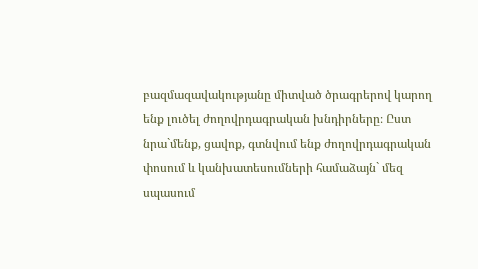բազմազավակությանը միտված ծրագրերով կարող ենք լուծել ժողովրդագրական խնդիրները։ Ըստ նրա`մենք, ցավոք, գտնվում ենք ժողովրդագրական փոսում և կանխատեսումների համաձայն` մեզ սպասում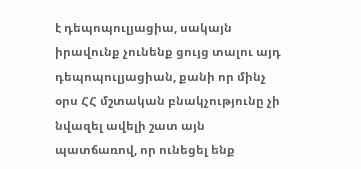է դեպոպուլյացիա, սակայն իրավունք չունենք ցույց տալու այդ դեպոպուլյացիան, քանի որ մինչ օրս ՀՀ մշտական բնակչությունը չի նվազել ավելի շատ այն պատճառով, որ ունեցել ենք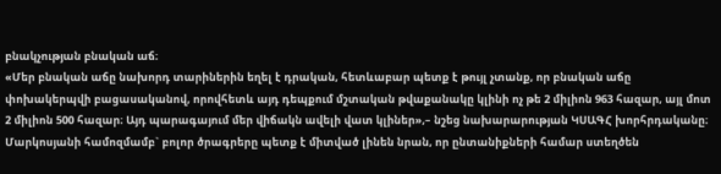բնակչության բնական աճ։
«Մեր բնական աճը նախորդ տարիներին եղել է դրական, հետևաբար պետք է թույլ չտանք, որ բնական աճը փոխակերպվի բացասականով, որովհետև այդ դեպքում մշտական թվաքանակը կլինի ոչ թե 2 միլիոն 963 հազար, այլ մոտ 2 միլիոն 500 հազար։ Այդ պարագայում մեր վիճակն ավելի վատ կլիներ»,– նշեց նախարարության ԿՍԱԳՀ խորհրդականը։
Մարկոսյանի համոզմամբ` բոլոր ծրագրերը պետք է միտված լինեն նրան, որ ընտանիքների համար ստեղծեն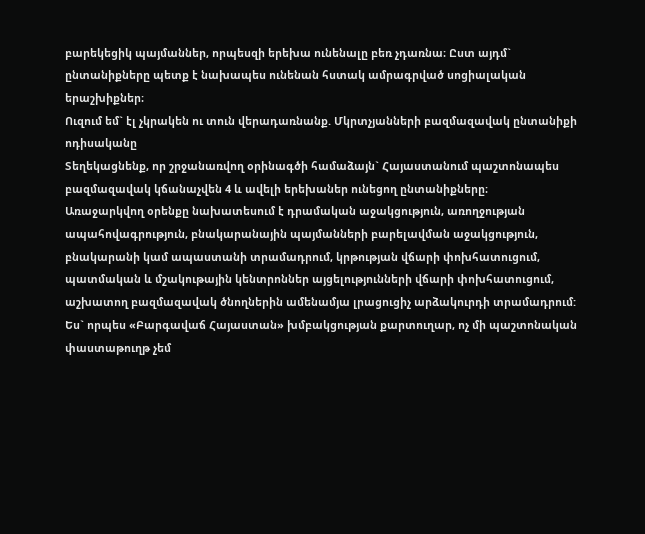բարեկեցիկ պայմաններ, որպեսզի երեխա ունենալը բեռ չդառնա։ Ըստ այդմ` ընտանիքները պետք է նախապես ունենան հստակ ամրագրված սոցիալական երաշխիքներ։
Ուզում եմ` էլ չկրակեն ու տուն վերադառնանք. Մկրտչյանների բազմազավակ ընտանիքի ոդիսականը
Տեղեկացնենք, որ շրջանառվող օրինագծի համաձայն` Հայաստանում պաշտոնապես բազմազավակ կճանաչվեն 4 և ավելի երեխաներ ունեցող ընտանիքները։
Առաջարկվող օրենքը նախատեսում է դրամական աջակցություն, առողջության ապահովագրություն, բնակարանային պայմանների բարելավման աջակցություն, բնակարանի կամ ապաստանի տրամադրում, կրթության վճարի փոխհատուցում, պատմական և մշակութային կենտրոններ այցելությունների վճարի փոխհատուցում, աշխատող բազմազավակ ծնողներին ամենամյա լրացուցիչ արձակուրդի տրամադրում:
Ես` որպես «Բարգավաճ Հայաստան» խմբակցության քարտուղար, ոչ մի պաշտոնական փաստաթուղթ չեմ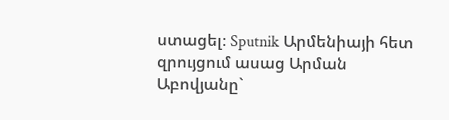ստացել։ Sputnik Արմենիայի հետ զրույցում ասաց Արման Աբովյանը`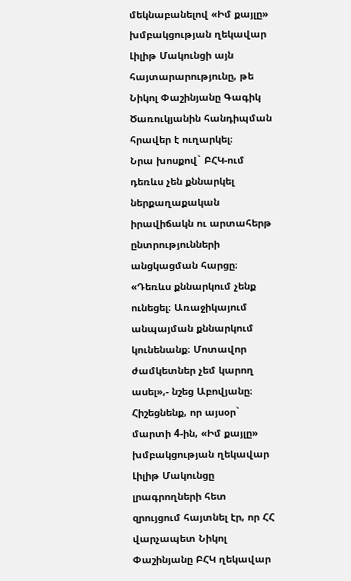մեկնաբանելով «Իմ քայլը» խմբակցության ղեկավար Լիլիթ Մակունցի այն հայտարարությունը, թե Նիկոլ Փաշինյանը Գագիկ Ծառուկյանին հանդիպման հրավեր է ուղարկել։
Նրա խոսքով` ԲՀԿ-ում դեռևս չեն քննարկել ներքաղաքական իրավիճակն ու արտահերթ ընտրությունների անցկացման հարցը։
«Դեռևս քննարկում չենք ունեցել։ Առաջիկայում անպայման քննարկում կունենանք։ Մոտավոր ժամկետներ չեմ կարող ասել»,- նշեց Աբովյանը։
Հիշեցնենք, որ այսօր` մարտի 4-ին, «Իմ քայլը» խմբակցության ղեկավար Լիլիթ Մակունցը լրագրողների հետ զրույցում հայտնել էր, որ ՀՀ վարչապետ Նիկոլ Փաշինյանը ԲՀԿ ղեկավար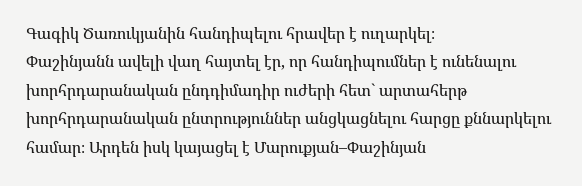Գագիկ Ծառուկյանին հանդիպելու հրավեր է ուղարկել։
Փաշինյանն ավելի վաղ հայտել էր, որ հանդիպումներ է ունենալու խորհրդարանական ընդդիմադիր ուժերի հետ` արտահերթ խորհրդարանական ընտրություններ անցկացնելու հարցը քննարկելու համար։ Արդեն իսկ կայացել է Մարուքյան–Փաշինյան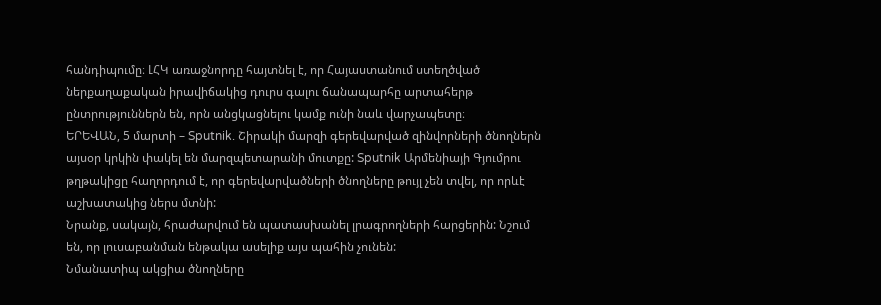հանդիպումը։ ԼՀԿ առաջնորդը հայտնել է, որ Հայաստանում ստեղծված ներքաղաքական իրավիճակից դուրս գալու ճանապարհը արտահերթ ընտրություններն են, որն անցկացնելու կամք ունի նաև վարչապետը։
ԵՐԵՎԱՆ, 5 մարտի – Sputnik. Շիրակի մարզի գերեվարված զինվորների ծնողներն այսօր կրկին փակել են մարզպետարանի մուտքը: Sputnik Արմենիայի Գյումրու թղթակիցը հաղորդում է, որ գերեվարվածների ծնողները թույլ չեն տվել, որ որևէ աշխատակից ներս մտնի:
Նրանք, սակայն, հրաժարվում են պատասխանել լրագրողների հարցերին: Նշում են, որ լուսաբանման ենթակա ասելիք այս պահին չունեն:
Նմանատիպ ակցիա ծնողները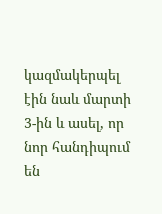կազմակերպել էին նաև մարտի 3-ին և ասել, որ նոր հանդիպում են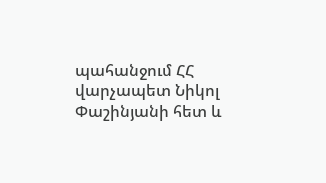պահանջում ՀՀ վարչապետ Նիկոլ Փաշինյանի հետ և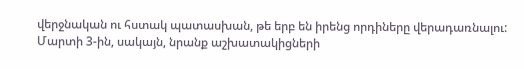վերջնական ու հստակ պատասխան, թե երբ են իրենց որդիները վերադառնալու:
Մարտի 3-ին, սակայն, նրանք աշխատակիցների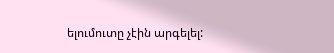ելումուտը չէին արգելել: